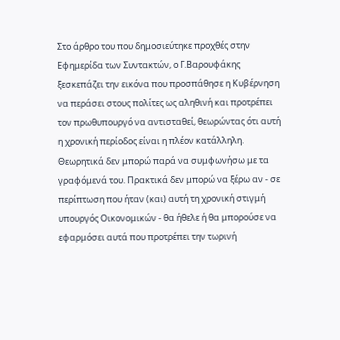Στο άρθρο του που δημοσιεύτηκε προχθές στην Εφημερίδα των Συντακτών, ο Γ.Βαρουφάκης ξεσκεπάζει την εικόνα που προσπάθησε η Κυβέρνηση να περάσει στους πολίτες ως αληθινή και προτρέπει τον πρωθυπουργό να αντισταθεί, θεωρώντας ότι αυτή η χρονική περίοδος είναι η πλέον κατάλληλη.
Θεωρητικά δεν μπορώ παρά να συμφωνήσω με τα γραφόμενά του. Πρακτικά δεν μπορώ να ξέρω αν - σε περίπτωση που ήταν (και) αυτή τη χρονική στιγμή υπουργός Οικονομικών - θα ήθελε ή θα μπορούσε να εφαρμόσει αυτά που προτρέπει την τωρινή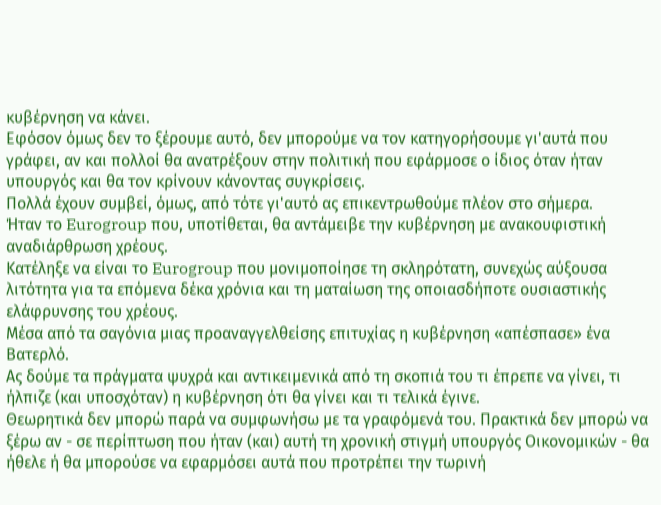κυβέρνηση να κάνει.
Εφόσον όμως δεν το ξέρουμε αυτό, δεν μπορούμε να τον κατηγορήσουμε γι'αυτά που γράφει, αν και πολλοί θα ανατρέξουν στην πολιτική που εφάρμοσε ο ίδιος όταν ήταν υπουργός και θα τον κρίνουν κάνοντας συγκρίσεις.
Πολλά έχουν συμβεί, όμως, από τότε γι'αυτό ας επικεντρωθούμε πλέον στο σήμερα.
Ήταν το Eurogroup που, υποτίθεται, θα αντάμειβε την κυβέρνηση με ανακουφιστική αναδιάρθρωση χρέους.
Κατέληξε να είναι το Eurogroup που μονιμοποίησε τη σκληρότατη, συνεχώς αύξουσα λιτότητα για τα επόμενα δέκα χρόνια και τη ματαίωση της οποιασδήποτε ουσιαστικής ελάφρυνσης του χρέους.
Μέσα από τα σαγόνια μιας προαναγγελθείσης επιτυχίας η κυβέρνηση «απέσπασε» ένα Βατερλό.
Ας δούμε τα πράγματα ψυχρά και αντικειμενικά από τη σκοπιά του τι έπρεπε να γίνει, τι ήλπιζε (και υποσχόταν) η κυβέρνηση ότι θα γίνει και τι τελικά έγινε.
Θεωρητικά δεν μπορώ παρά να συμφωνήσω με τα γραφόμενά του. Πρακτικά δεν μπορώ να ξέρω αν - σε περίπτωση που ήταν (και) αυτή τη χρονική στιγμή υπουργός Οικονομικών - θα ήθελε ή θα μπορούσε να εφαρμόσει αυτά που προτρέπει την τωρινή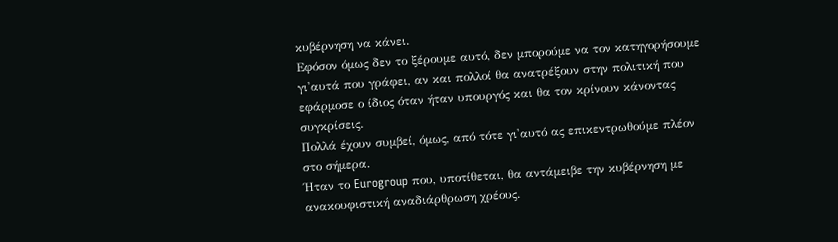κυβέρνηση να κάνει.
Εφόσον όμως δεν το ξέρουμε αυτό, δεν μπορούμε να τον κατηγορήσουμε γι'αυτά που γράφει, αν και πολλοί θα ανατρέξουν στην πολιτική που εφάρμοσε ο ίδιος όταν ήταν υπουργός και θα τον κρίνουν κάνοντας συγκρίσεις.
Πολλά έχουν συμβεί, όμως, από τότε γι'αυτό ας επικεντρωθούμε πλέον στο σήμερα.
Ήταν το Eurogroup που, υποτίθεται, θα αντάμειβε την κυβέρνηση με ανακουφιστική αναδιάρθρωση χρέους.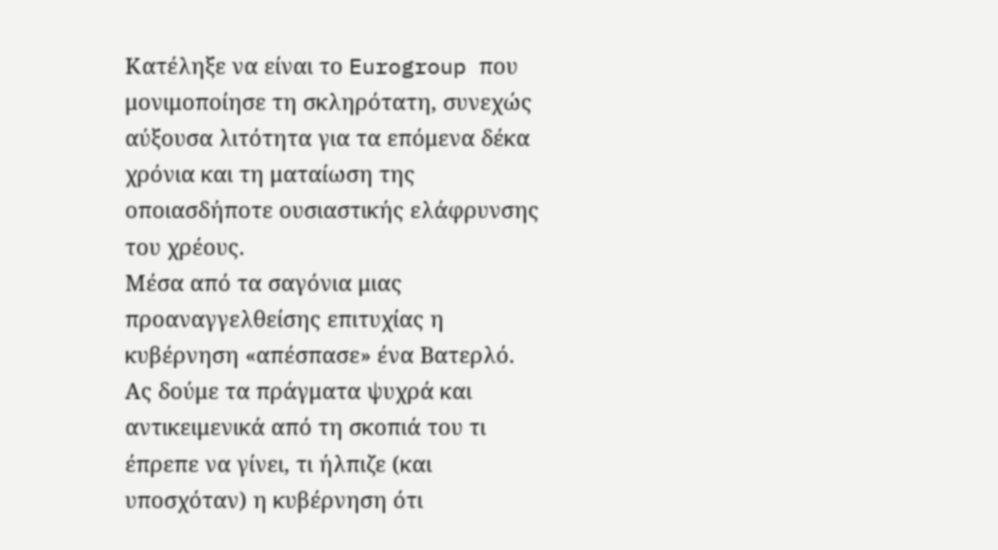Κατέληξε να είναι το Eurogroup που μονιμοποίησε τη σκληρότατη, συνεχώς αύξουσα λιτότητα για τα επόμενα δέκα χρόνια και τη ματαίωση της οποιασδήποτε ουσιαστικής ελάφρυνσης του χρέους.
Μέσα από τα σαγόνια μιας προαναγγελθείσης επιτυχίας η κυβέρνηση «απέσπασε» ένα Βατερλό.
Ας δούμε τα πράγματα ψυχρά και αντικειμενικά από τη σκοπιά του τι έπρεπε να γίνει, τι ήλπιζε (και υποσχόταν) η κυβέρνηση ότι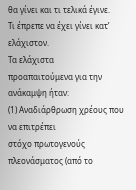θα γίνει και τι τελικά έγινε.
Τι έπρεπε να έχει γίνει κατ’ ελάχιστον.
Τα ελάχιστα
προαπαιτούμενα για την ανάκαμψη ήταν:
(1) Αναδιάρθρωση χρέους που να επιτρέπει
στόχο πρωτογενούς πλεονάσματος (από το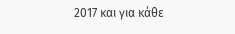2017 και για κάθε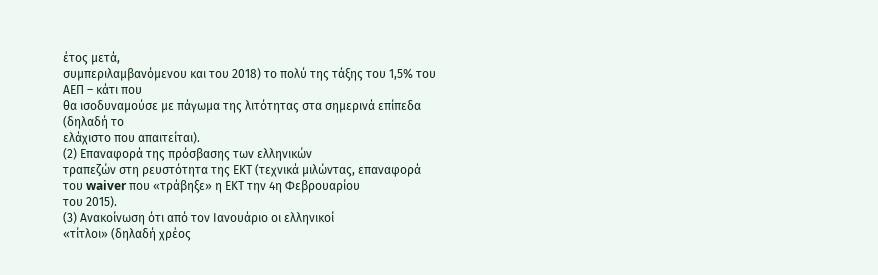έτος μετά,
συμπεριλαμβανόμενου και του 2018) το πολύ της τάξης του 1,5% του ΑΕΠ – κάτι που
θα ισοδυναμούσε με πάγωμα της λιτότητας στα σημερινά επίπεδα (δηλαδή το
ελάχιστο που απαιτείται).
(2) Επαναφορά της πρόσβασης των ελληνικών
τραπεζών στη ρευστότητα της ΕΚΤ (τεχνικά μιλώντας, επαναφορά του waiver που «τράβηξε» η ΕΚΤ την 4η Φεβρουαρίου
του 2015).
(3) Ανακοίνωση ότι από τον Ιανουάριο οι ελληνικοί
«τίτλοι» (δηλαδή χρέος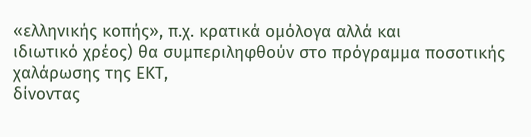«ελληνικής κοπής», π.χ. κρατικά ομόλογα αλλά και
ιδιωτικό χρέος) θα συμπεριληφθούν στο πρόγραμμα ποσοτικής χαλάρωσης της ΕΚΤ,
δίνοντας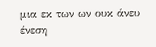μια εκ των ων ουκ άνευ ένεση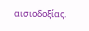αισιοδοξίας.